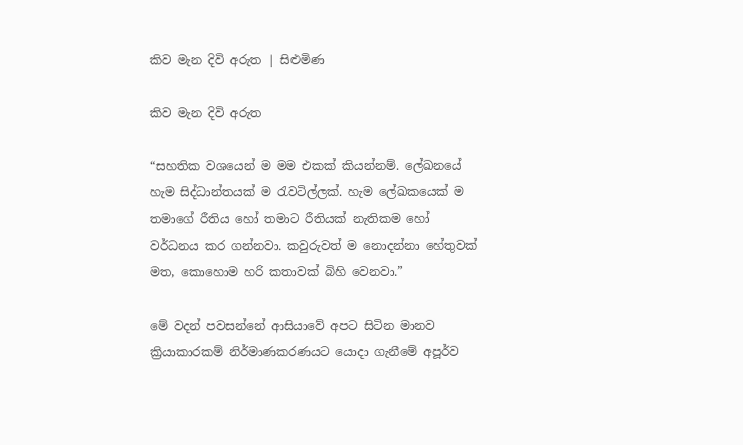කිව මැන දිවි අරුත | සිළුමිණ

කිව මැන දිවි අරුත

“සහතික වශයෙන් ම මම එකක් කියන්නම්. ලේඛනයේ හැම සිද්ධාන්තයක් ම රැවටිල්ලක්. හැම ලේඛකයෙක් ම තමාගේ රීතිය හෝ තමාට රීතියක් නැතිකම හෝ වර්ධනය කර ගන්නවා. කවුරුවත් ම නොදන්නා හේතුවක් මත, කොහොම හරි කතාවක් බිහි වෙනවා.”

මේ වදන් පවසන්නේ ආසියාවේ අපට සිටින මානව ක්‍රියාකාරකම් නිර්මාණකරණයට යොදා ගැනීමේ අපූර්ව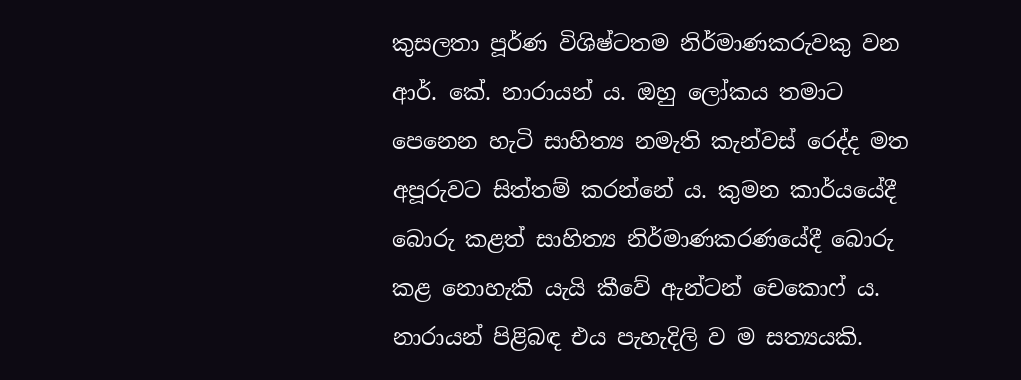කුසලතා පූර්ණ විශිෂ්ටතම නිර්මාණකරුවකු වන ආර්. කේ. නාරායන් ය. ඔහු ලෝකය තමාට පෙනෙන හැටි සාහිත්‍ය නමැති කැන්වස් රෙද්ද මත අපූරුවට සිත්තම් කරන්නේ ය. කුමන කාර්යයේදී බොරු කළත් සාහිත්‍ය නිර්මාණකරණයේදී බොරු කළ නොහැකි යැයි කීවේ ඇන්ටන් චෙකොෆ් ය. නාරායන් පිළිබඳ එය පැහැදිලි ව ම සත්‍යයකි.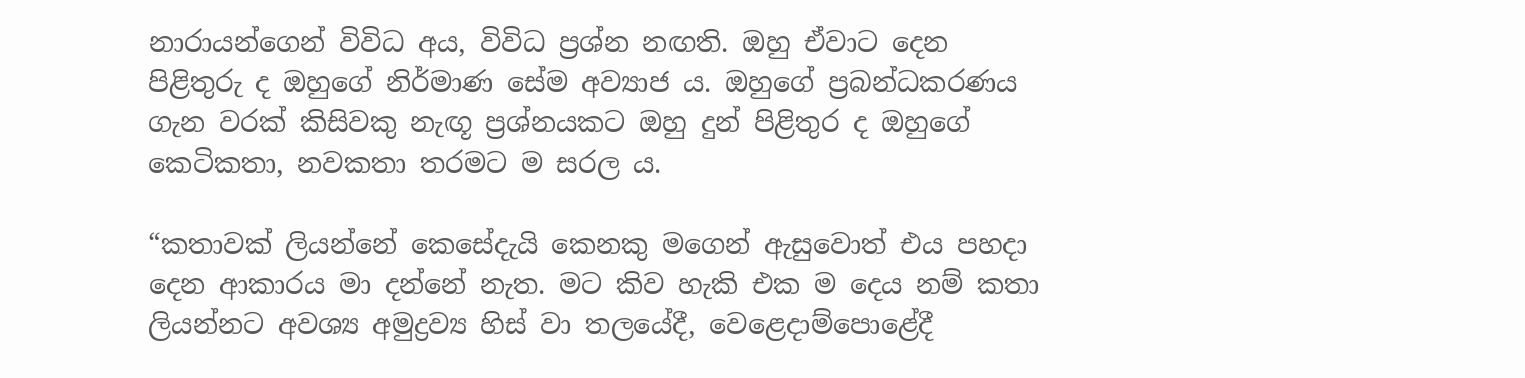නාරායන්ගෙන් විවිධ අය, විවිධ ප්‍රශ්න නඟති. ඔහු ඒවාට දෙන පිළිතුරු ද ඔහුගේ නිර්මාණ සේම අව්‍යාජ ය. ඔහුගේ ප්‍රබන්ධකරණය ගැන වරක් කිසිවකු නැඟූ ප්‍රශ්නයකට ඔහු දුන් පිළිතුර ද ඔහුගේ කෙටිකතා, නවකතා තරමට ම සරල ය.

“කතාවක් ලියන්නේ කෙසේදැයි කෙනකු මගෙන් ඇසුවොත් එය පහදා දෙන ආකාරය මා දන්නේ නැත. මට කිව හැකි එක ම දෙය නම් කතා ලියන්නට අවශ්‍ය අමුද්‍රව්‍ය හිස් වා තලයේදී, වෙළෙදාම්පොළේදී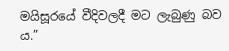මයිසූරයේ වීදිවලදී මට ලැබුණු බව ය.”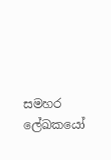සමහර ලේඛකයෝ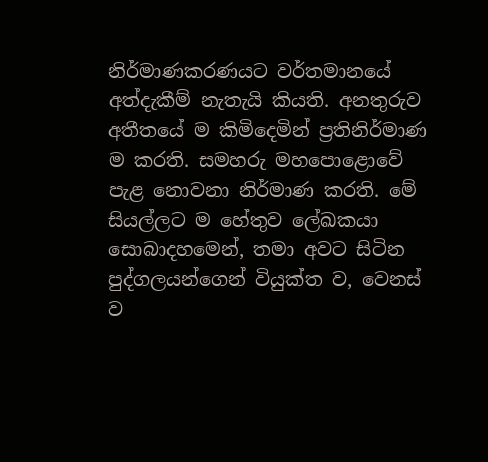නිර්මාණකරණයට වර්තමානයේ අත්දැකීම් නැතැයි කියති. අනතුරුව අතීතයේ ම කිමිදෙමින් ප්‍රතිනිර්මාණ ම කරති. සමහරු මහපොළොවේ පැළ නොවනා නිර්මාණ කරති. මේ සියල්ලට ම හේතුව ලේඛකයා සොබාදහමෙන්, තමා අවට සිටින පුද්ගලයන්ගෙන් වියුක්ත ව, වෙනස් ව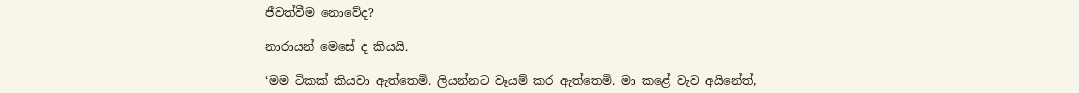ජීවත්වීම නොවේද?

නාරායන් මෙසේ ද කියයි.

‘මම ටිකක් කියවා ඇත්තෙමි. ලියන්නට වෑයම් කර ඇත්තෙමි. මා කළේ වැව අයිනේත්,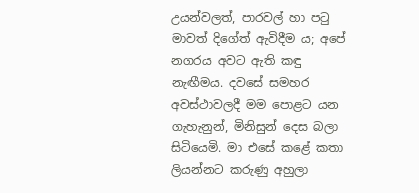උයන්වලත්, පාරවල් හා පටු මාවත් දිගේත් ඇවිදීම ය; අපේ නගරය අවට ඇති කඳු නැඟීමය. දවසේ සමහර අවස්ථාවලදී මම පොළට යන ගැහැනුන්, මිනිසුන් දෙස බලා සිටියෙමි. මා එසේ කළේ කතා ලියන්නට කරුණු අහුලා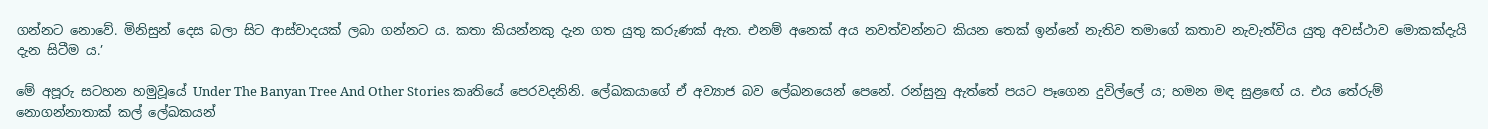ගන්නට නොවේ. මිනිසුන් දෙස බලා සිට ආස්වාදයක් ලබා ගන්නට ය. කතා කියන්නකු දැන ගත යුතු කරුණක් ඇත. එනම් අනෙක් අය නවත්වන්නට කියන තෙක් ඉන්නේ නැතිව තමාගේ කතාව නැවැත්විය යුතු අවස්ථාව මොකක්දැයි දැන සිටීම ය.’

මේ අපූරු සටහන හමුවූයේ Under The Banyan Tree And Other Stories කෘතියේ පෙරවදනිනි. ලේඛකයාගේ ඒ අව්‍යාජ බව ලේඛනයෙන් පෙනේ. රන්සුනු ඇත්තේ පයට පෑගෙන දුවිල්ලේ ය; හමන මඳ සුළඟේ ය. එය තේරුම් නොගන්නාතාක් කල් ලේඛකයන්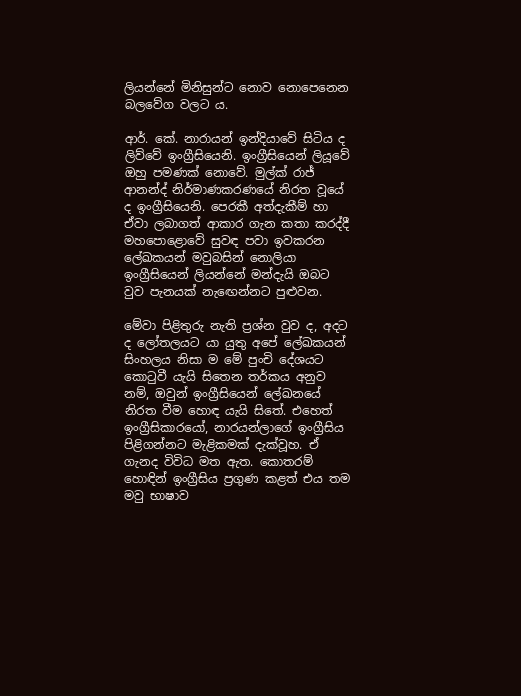ලියන්නේ මිනිසුන්ට නොව නොපෙනෙන බලවේග වලට ය.

ආර්. කේ. නාරායන් ඉන්දියාවේ සිටිය ද ලිව්වේ ඉංග්‍රීසියෙනි. ඉංග්‍රීසියෙන් ලියූවේ ඔහු පමණක් නොවේ. මුල්ක් රාජ් ආනන්ද් නිර්මාණකරණයේ නිරත වූයේ ද ඉංග්‍රීසියෙනි. පෙරකී අත්දැකීම් හා ඒවා ලබාගත් ආකාර ගැන කතා කරද්දී මහපොළොවේ සුවඳ පවා ඉවකරන ලේඛකයන් මවුබසින් නොලියා ඉංග්‍රීසියෙන් ලියන්නේ මන්දැයි ඔබට වුව පැනයක් නැඟෙන්නට පුළුවන.

මේවා පිළිතුරු නැති ප්‍රශ්න වුව ද, අදට ද ලෝතලයට යා යුතු අපේ ලේඛකයන් සිංහලය නිසා ම මේ පුංචි දේශයට කොටුවී යැයි සිතෙන තර්කය අනුව නම්, ඔවුන් ඉංග්‍රීසියෙන් ලේඛනයේ නිරත වීම හොඳ යැයි සිතේ. එහෙත් ඉංග්‍රීසිකාරයෝ, නාරයන්ලාගේ ඉංග්‍රීසිය පිළිගන්නට මැළිකමක් දැක්වූහ. ඒ ගැනද විවිධ මත ඇත. කොතරම් හොඳින් ඉංග්‍රීසිය ප්‍රගුණ කළත් එය තම මවු භාෂාව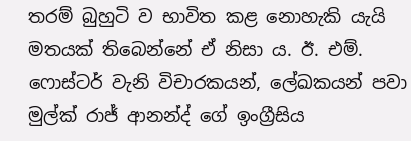තරම් බුහුටි ව භාවිත කළ නොහැකි යැයි මතයක් තිබෙන්නේ ඒ නිසා ය. ඊ. එම්. ෆොස්ටර් වැනි විචාරකයන්, ලේඛකයන් පවා මුල්ක් රාජ් ආනන්ද් ගේ ඉංග්‍රීසිය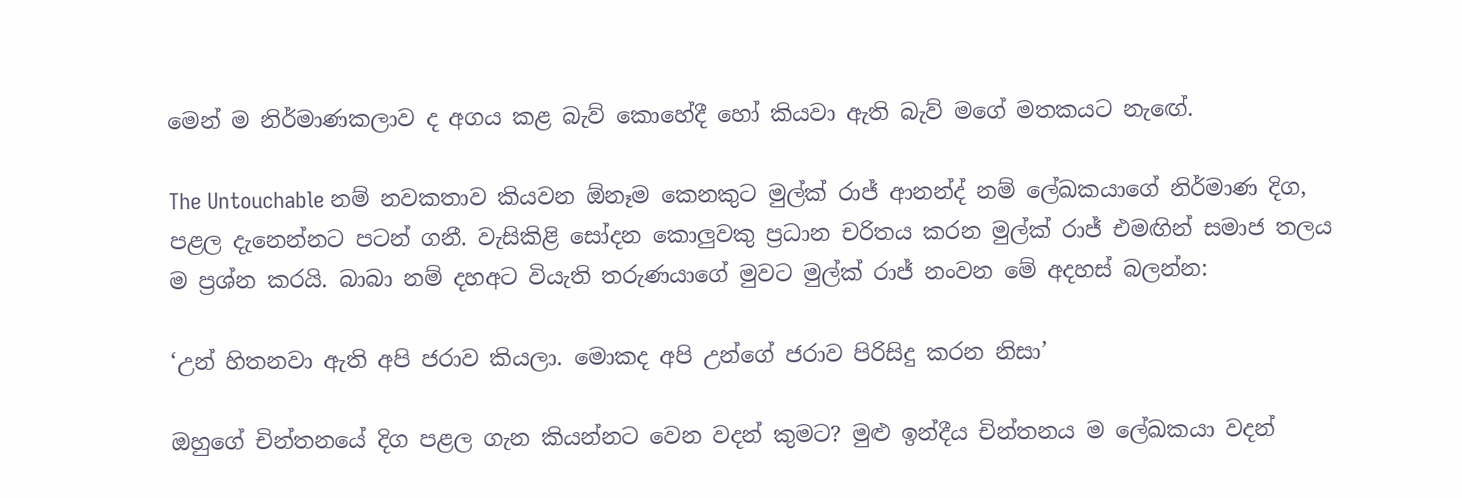මෙන් ම නිර්මාණකලාව ද අගය කළ බැව් කොහේදී හෝ කියවා ඇති බැව් මගේ මතකයට නැඟේ.

The Untouchable නම් නවකතාව කියවන ඕනෑම කෙනකුට මුල්ක් රාජ් ආනන්ද් නම් ලේඛකයාගේ නිර්මාණ දිග, පළල දැනෙන්නට පටන් ගනී. වැසිකිළි සෝදන කොලුවකු ප්‍රධාන චරිතය කරන මුල්ක් රාජ් එමඟින් සමාජ තලය ම ප්‍රශ්න කරයි. බාබා නම් දහඅට වියැති තරුණයාගේ මුවට මුල්ක් රාජ් නංවන මේ අදහස් බලන්න:

‘උන් හිතනවා ඇති අපි ජරාව කියලා. මොකද අපි උන්ගේ ජරාව පිරිසිදු කරන නිසා’

ඔහුගේ චින්තනයේ දිග පළල ගැන කියන්නට වෙන වදන් කුමට? මුළු ඉන්දීය චින්තනය ම ලේඛකයා වදන්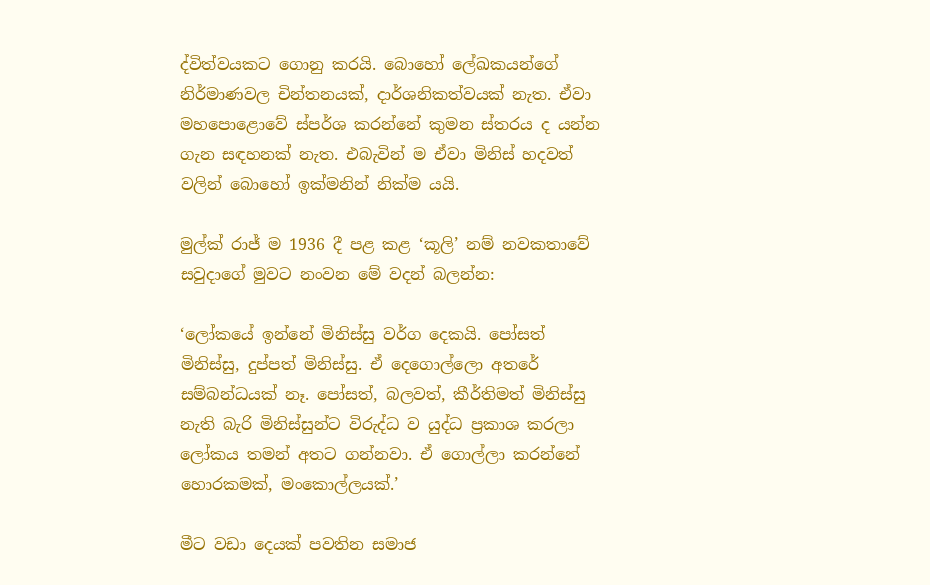ද්විත්වයකට ගොනු කරයි. බොහෝ ලේඛකයන්ගේ නිර්මාණවල චින්තනයක්, දාර්ශනිකත්වයක් නැත. ඒවා මහපොළොවේ ස්පර්ශ කරන්නේ කුමන ස්තරය ද යන්න ගැන සඳහනක් නැත. එබැවින් ම ඒවා මිනිස් හදවත් වලින් බොහෝ ඉක්මනින් නික්ම යයි.

මුල්ක් රාජ් ම 1936 දී පළ කළ ‘කූලි’ නම් නවකතාවේ සවුදාගේ මුවට නංවන මේ වදන් බලන්න:

‘ලෝකයේ ඉන්නේ මිනිස්සු වර්ග දෙකයි. පෝසත් මිනිස්සු, දුප්පත් මිනිස්සු. ඒ දෙගොල්ලො අතරේ සම්බන්ධයක් නෑ. පෝසත්, බලවත්, කීර්තිමත් මිනිස්සු නැති බැරි මිනිස්සුන්ට විරුද්ධ ව යුද්ධ ප්‍රකාශ කරලා ලෝකය තමන් අතට ගන්නවා. ඒ ගොල්ලා කරන්නේ හොරකමක්, මංකොල්ලයක්.’

මීට වඩා දෙයක් පවතින සමාජ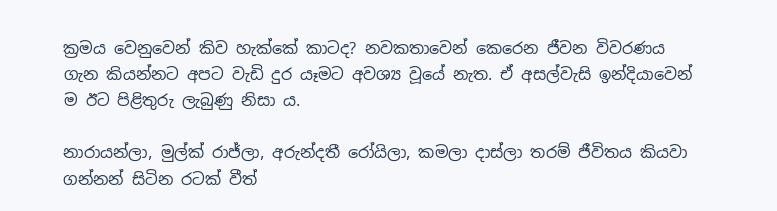ක්‍රමය වෙනුවෙන් කිව හැක්කේ කාටද? නවකතාවෙන් කෙරෙන ජීවන විවරණය ගැන කියන්නට අපට වැඩි දුර යෑමට අවශ්‍ය වූයේ නැත. ඒ අසල්වැසි ඉන්දියාවෙන් ම ඊට පිළිතුරු ලැබුණු නිසා ය.

නාරායන්ලා, මුල්ක් රාජ්ලා, අරුන්දතී රෝයිලා, කමලා දාස්ලා තරම් ජීවිතය කියවා ගන්නන් සිටින රටක් වීත්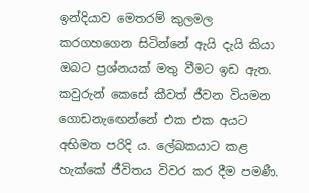ඉන්දියාව මෙතරම් කුලමල කරගහගෙන සිටින්නේ ඇයි දැයි කියා ඔබට ප්‍රශ්නයක් මතු වීමට ඉඩ ඇත. කවුරුන් කෙසේ කීවත් ජීවන වියමන ගොඩනැඟෙන්නේ එක එක අයට අභිමත පරිදි ය. ලේඛකයාට කළ හැක්කේ ජීවිතය විවර කර දීම පමණී.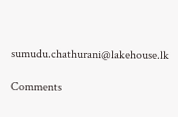sumudu.chathurani@lakehouse.lk

Comments